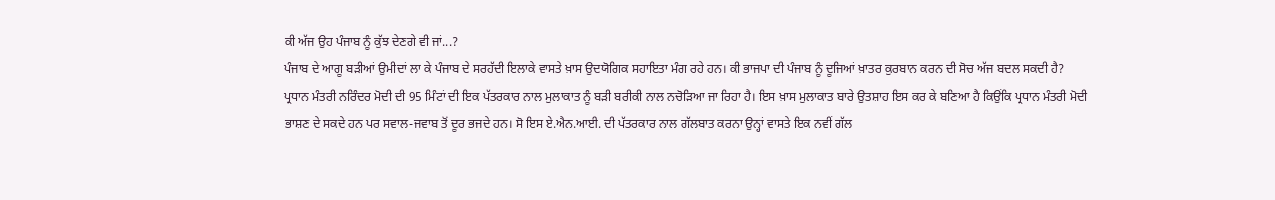ਕੀ ਅੱਜ ਉਹ ਪੰਜਾਬ ਨੂੰ ਕੁੱਝ ਦੇਣਗੇ ਵੀ ਜਾਂ...?
ਪੰਜਾਬ ਦੇ ਆਗੂ ਬੜੀਆਂ ਉਮੀਦਾਂ ਲਾ ਕੇ ਪੰਜਾਬ ਦੇ ਸਰਹੱਦੀ ਇਲਾਕੇ ਵਾਸਤੇ ਖ਼ਾਸ ਉਦਯੋਗਿਕ ਸਹਾਇਤਾ ਮੰਗ ਰਹੇ ਹਨ। ਕੀ ਭਾਜਪਾ ਦੀ ਪੰਜਾਬ ਨੂੰ ਦੂਜਿਆਂ ਖ਼ਾਤਰ ਕੁਰਬਾਨ ਕਰਨ ਦੀ ਸੋਚ ਅੱਜ ਬਦਲ ਸਕਦੀ ਹੈ?
ਪ੍ਰਧਾਨ ਮੰਤਰੀ ਨਰਿੰਦਰ ਮੋਦੀ ਦੀ 95 ਮਿੰਟਾਂ ਦੀ ਇਕ ਪੱਤਰਕਾਰ ਨਾਲ ਮੁਲਾਕਾਤ ਨੂੰ ਬੜੀ ਬਰੀਕੀ ਨਾਲ ਨਚੋੜਿਆ ਜਾ ਰਿਹਾ ਹੈ। ਇਸ ਖ਼ਾਸ ਮੁਲਾਕਾਤ ਬਾਰੇ ਉਤਸ਼ਾਹ ਇਸ ਕਰ ਕੇ ਬਣਿਆ ਹੈ ਕਿਉਂਕਿ ਪ੍ਰਧਾਨ ਮੰਤਰੀ ਮੋਦੀ ਭਾਸ਼ਣ ਦੇ ਸਕਦੇ ਹਨ ਪਰ ਸਵਾਲ-ਜਵਾਬ ਤੋਂ ਦੂਰ ਭਜਦੇ ਹਨ। ਸੋ ਇਸ ਏ.ਐਨ.ਆਈ. ਦੀ ਪੱਤਰਕਾਰ ਨਾਲ ਗੱਲਬਾਤ ਕਰਨਾ ਉਨ੍ਹਾਂ ਵਾਸਤੇ ਇਕ ਨਵੀਂ ਗੱਲ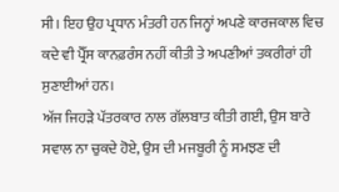ਸੀ। ਇਹ ਉਹ ਪ੍ਰਧਾਨ ਮੰਤਰੀ ਹਨ ਜਿਨ੍ਹਾਂ ਅਪਣੇ ਕਾਰਜਕਾਲ ਵਿਚ ਕਦੇ ਵੀ ਪ੍ਰੈੱਸ ਕਾਨਫ਼ਰੰਸ ਨਹੀਂ ਕੀਤੀ ਤੇ ਅਪਣੀਆਂ ਤਕਰੀਰਾਂ ਹੀ ਸੁਣਾਈਆਂ ਹਨ।
ਅੱਜ ਜਿਹੜੇ ਪੱਤਰਕਾਰ ਨਾਲ ਗੱਲਬਾਤ ਕੀਤੀ ਗਈ, ਉਸ ਬਾਰੇ ਸਵਾਲ ਨਾ ਚੁਕਦੇ ਹੋਏ, ਉਸ ਦੀ ਮਜਬੂਰੀ ਨੂੰ ਸਮਝਣ ਦੀ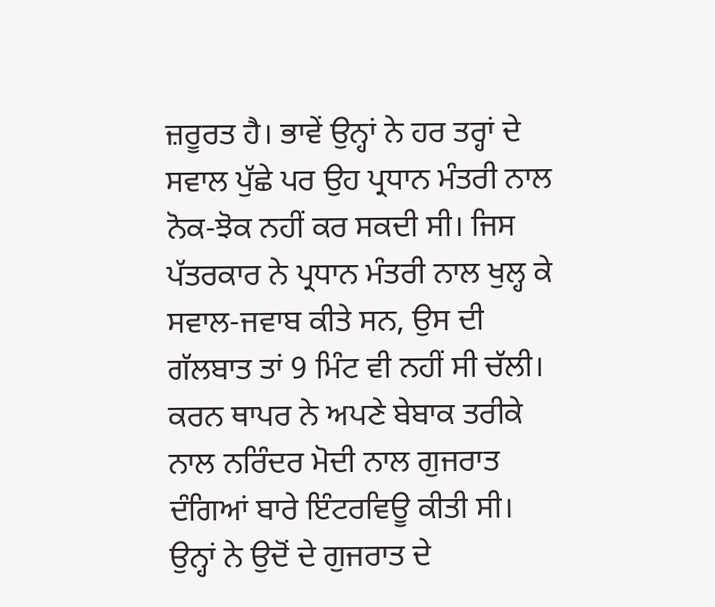ਜ਼ਰੂਰਤ ਹੈ। ਭਾਵੇਂ ਉਨ੍ਹਾਂ ਨੇ ਹਰ ਤਰ੍ਹਾਂ ਦੇ ਸਵਾਲ ਪੁੱਛੇ ਪਰ ਉਹ ਪ੍ਰਧਾਨ ਮੰਤਰੀ ਨਾਲ ਨੋਕ-ਝੋਕ ਨਹੀਂ ਕਰ ਸਕਦੀ ਸੀ। ਜਿਸ ਪੱਤਰਕਾਰ ਨੇ ਪ੍ਰਧਾਨ ਮੰਤਰੀ ਨਾਲ ਖੁਲ੍ਹ ਕੇ ਸਵਾਲ-ਜਵਾਬ ਕੀਤੇ ਸਨ, ਉਸ ਦੀ ਗੱਲਬਾਤ ਤਾਂ 9 ਮਿੰਟ ਵੀ ਨਹੀਂ ਸੀ ਚੱਲੀ। ਕਰਨ ਥਾਪਰ ਨੇ ਅਪਣੇ ਬੇਬਾਕ ਤਰੀਕੇ ਨਾਲ ਨਰਿੰਦਰ ਮੋਦੀ ਨਾਲ ਗੁਜਰਾਤ ਦੰਗਿਆਂ ਬਾਰੇ ਇੰਟਰਵਿਊ ਕੀਤੀ ਸੀ।
ਉਨ੍ਹਾਂ ਨੇ ਉਦੋਂ ਦੇ ਗੁਜਰਾਤ ਦੇ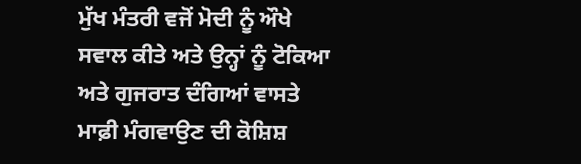ਮੁੱਖ ਮੰਤਰੀ ਵਜੋਂ ਮੋਦੀ ਨੂੰ ਔਖੇ ਸਵਾਲ ਕੀਤੇ ਅਤੇ ਉਨ੍ਹਾਂ ਨੂੰ ਟੋਕਿਆ ਅਤੇ ਗੁਜਰਾਤ ਦੰਗਿਆਂ ਵਾਸਤੇ ਮਾਫ਼ੀ ਮੰਗਵਾਉਣ ਦੀ ਕੋਸ਼ਿਸ਼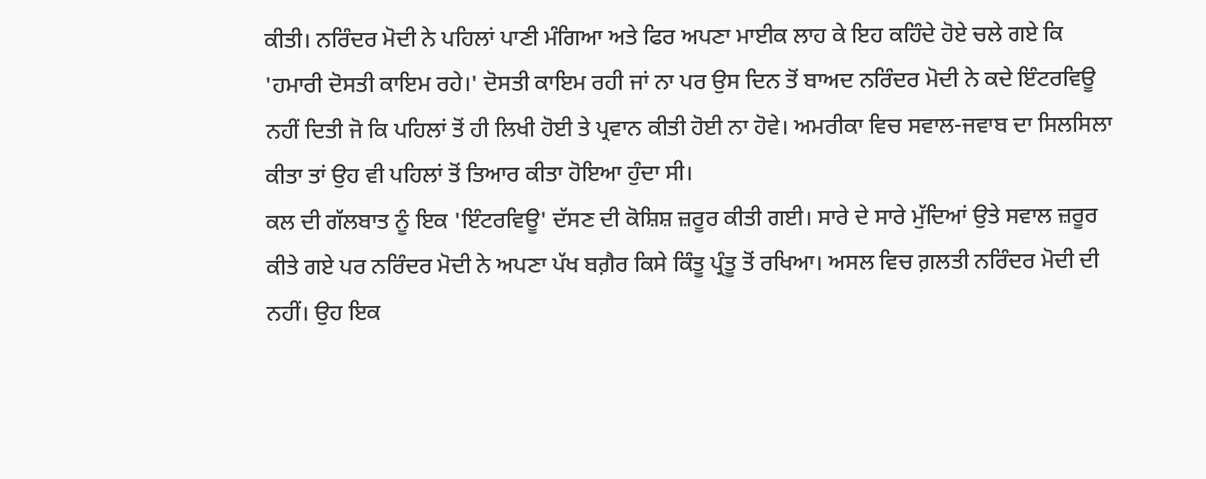ਕੀਤੀ। ਨਰਿੰਦਰ ਮੋਦੀ ਨੇ ਪਹਿਲਾਂ ਪਾਣੀ ਮੰਗਿਆ ਅਤੇ ਫਿਰ ਅਪਣਾ ਮਾਈਕ ਲਾਹ ਕੇ ਇਹ ਕਹਿੰਦੇ ਹੋਏ ਚਲੇ ਗਏ ਕਿ 'ਹਮਾਰੀ ਦੋਸਤੀ ਕਾਇਮ ਰਹੇ।' ਦੋਸਤੀ ਕਾਇਮ ਰਹੀ ਜਾਂ ਨਾ ਪਰ ਉਸ ਦਿਨ ਤੋਂ ਬਾਅਦ ਨਰਿੰਦਰ ਮੋਦੀ ਨੇ ਕਦੇ ਇੰਟਰਵਿਊ ਨਹੀਂ ਦਿਤੀ ਜੋ ਕਿ ਪਹਿਲਾਂ ਤੋਂ ਹੀ ਲਿਖੀ ਹੋਈ ਤੇ ਪ੍ਰਵਾਨ ਕੀਤੀ ਹੋਈ ਨਾ ਹੋਵੇ। ਅਮਰੀਕਾ ਵਿਚ ਸਵਾਲ-ਜਵਾਬ ਦਾ ਸਿਲਸਿਲਾ ਕੀਤਾ ਤਾਂ ਉਹ ਵੀ ਪਹਿਲਾਂ ਤੋਂ ਤਿਆਰ ਕੀਤਾ ਹੋਇਆ ਹੁੰਦਾ ਸੀ।
ਕਲ ਦੀ ਗੱਲਬਾਤ ਨੂੰ ਇਕ 'ਇੰਟਰਵਿਊ' ਦੱਸਣ ਦੀ ਕੋਸ਼ਿਸ਼ ਜ਼ਰੂਰ ਕੀਤੀ ਗਈ। ਸਾਰੇ ਦੇ ਸਾਰੇ ਮੁੱਦਿਆਂ ਉਤੇ ਸਵਾਲ ਜ਼ਰੂਰ ਕੀਤੇ ਗਏ ਪਰ ਨਰਿੰਦਰ ਮੋਦੀ ਨੇ ਅਪਣਾ ਪੱਖ ਬਗ਼ੈਰ ਕਿਸੇ ਕਿੰਤੂ ਪ੍ਰੰਤੂ ਤੋਂ ਰਖਿਆ। ਅਸਲ ਵਿਚ ਗ਼ਲਤੀ ਨਰਿੰਦਰ ਮੋਦੀ ਦੀ ਨਹੀਂ। ਉਹ ਇਕ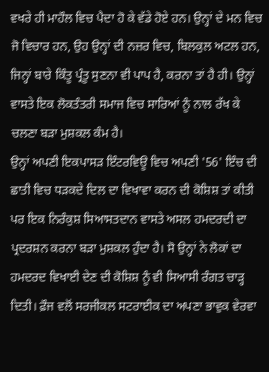ਵਖਰੇ ਹੀ ਮਾਹੌਲ ਵਿਚ ਪੈਦਾ ਹੋ ਕੇ ਵੱਡੇ ਹੋਏ ਹਨ। ਉਨ੍ਹਾਂ ਦੇ ਮਨ ਵਿਚ ਜੋ ਵਿਚਾਰ ਹਨ, ਉਹ ਉਨ੍ਹਾਂ ਦੀ ਨਜ਼ਰ ਵਿਚ, ਬਿਲਕੁਲ ਅਟਲ ਹਨ, ਜਿਨ੍ਹਾਂ ਬਾਰੇ ਕਿੰਤੂ ਪ੍ਰੰਤੂ ਸੁਣਨਾ ਵੀ ਪਾਪ ਹੈ, ਕਰਨਾ ਤਾਂ ਹੈ ਹੀ। ਉਨ੍ਹਾਂ ਵਾਸਤੇ ਇਕ ਲੋਕਤੰਤਰੀ ਸਮਾਜ ਵਿਚ ਸਾਰਿਆਂ ਨੂੰ ਨਾਲ ਰੱਖ ਕੇ ਚਲਣਾ ਬੜਾ ਮੁਸ਼ਕਲ ਕੰਮ ਹੈ।
ਉਨ੍ਹਾਂ ਅਪਣੀ ਇਕਪਾਸੜ ਇੰਟਰਵਿਊ ਵਿਚ ਅਪਣੀ '56' ਇੰਚ ਦੀ ਛਾਤੀ ਵਿਚ ਧੜਕਦੇ ਦਿਲ ਦਾ ਵਿਖਾਵਾ ਕਰਨ ਦੀ ਕੋਸ਼ਿਸ਼ ਤਾਂ ਕੀਤੀ ਪਰ ਇਕ ਨਿਰੰਕੁਸ਼ ਸਿਆਸਤਦਾਨ ਵਾਸਤੇ ਅਸਲ ਹਮਦਰਦੀ ਦਾ ਪ੍ਰਦਰਸ਼ਨ ਕਰਨਾ ਬੜਾ ਮੁਸ਼ਕਲ ਹੁੰਦਾ ਹੈ। ਸੋ ਉਨ੍ਹਾਂ ਨੇ ਲੋਕਾਂ ਦਾ ਹਮਦਰਦ ਵਿਖਾਈ ਦੇਣ ਦੀ ਕੋਸ਼ਿਸ਼ ਨੂੰ ਵੀ ਸਿਆਸੀ ਰੰਗਤ ਚਾੜ੍ਹ ਦਿਤੀ। ਫ਼ੌਜ ਵਲੋਂ ਸਰਜੀਕਲ ਸਟਰਾਈਕ ਦਾ ਅਪਣਾ ਭਾਵੁਕ ਵੇਰਵਾ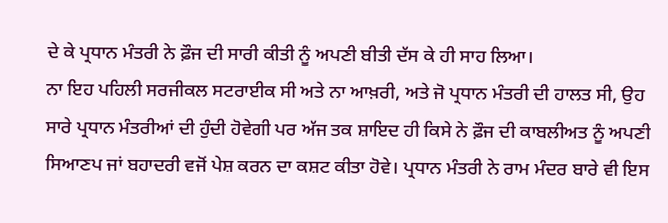ਦੇ ਕੇ ਪ੍ਰਧਾਨ ਮੰਤਰੀ ਨੇ ਫ਼ੌਜ ਦੀ ਸਾਰੀ ਕੀਤੀ ਨੂੰ ਅਪਣੀ ਬੀਤੀ ਦੱਸ ਕੇ ਹੀ ਸਾਹ ਲਿਆ।
ਨਾ ਇਹ ਪਹਿਲੀ ਸਰਜੀਕਲ ਸਟਰਾਈਕ ਸੀ ਅਤੇ ਨਾ ਆਖ਼ਰੀ, ਅਤੇ ਜੋ ਪ੍ਰਧਾਨ ਮੰਤਰੀ ਦੀ ਹਾਲਤ ਸੀ, ਉਹ ਸਾਰੇ ਪ੍ਰਧਾਨ ਮੰਤਰੀਆਂ ਦੀ ਹੁੰਦੀ ਹੋਵੇਗੀ ਪਰ ਅੱਜ ਤਕ ਸ਼ਾਇਦ ਹੀ ਕਿਸੇ ਨੇ ਫ਼ੌਜ ਦੀ ਕਾਬਲੀਅਤ ਨੂੰ ਅਪਣੀ ਸਿਆਣਪ ਜਾਂ ਬਹਾਦਰੀ ਵਜੋਂ ਪੇਸ਼ ਕਰਨ ਦਾ ਕਸ਼ਟ ਕੀਤਾ ਹੋਵੇ। ਪ੍ਰਧਾਨ ਮੰਤਰੀ ਨੇ ਰਾਮ ਮੰਦਰ ਬਾਰੇ ਵੀ ਇਸ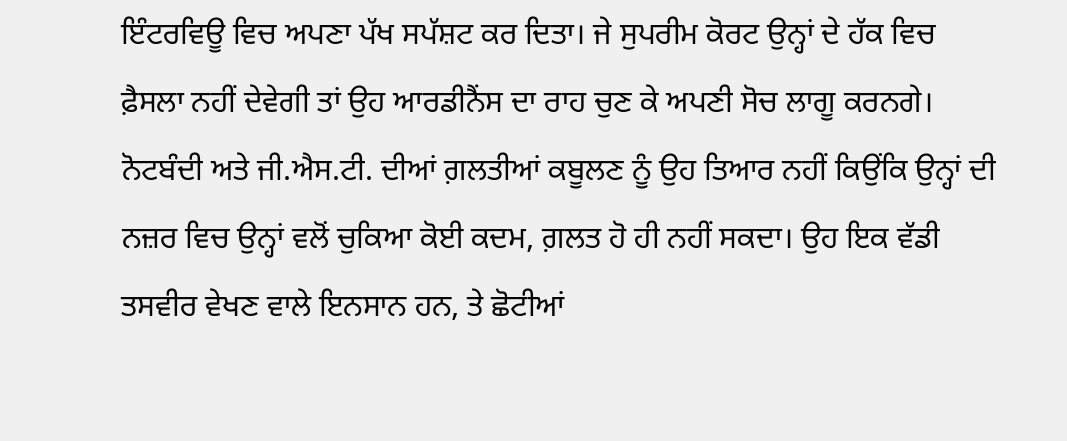ਇੰਟਰਵਿਊ ਵਿਚ ਅਪਣਾ ਪੱਖ ਸਪੱਸ਼ਟ ਕਰ ਦਿਤਾ। ਜੇ ਸੁਪਰੀਮ ਕੋਰਟ ਉਨ੍ਹਾਂ ਦੇ ਹੱਕ ਵਿਚ ਫ਼ੈਸਲਾ ਨਹੀਂ ਦੇਵੇਗੀ ਤਾਂ ਉਹ ਆਰਡੀਨੈਂਸ ਦਾ ਰਾਹ ਚੁਣ ਕੇ ਅਪਣੀ ਸੋਚ ਲਾਗੂ ਕਰਨਗੇ।
ਨੋਟਬੰਦੀ ਅਤੇ ਜੀ.ਐਸ.ਟੀ. ਦੀਆਂ ਗ਼ਲਤੀਆਂ ਕਬੂਲਣ ਨੂੰ ਉਹ ਤਿਆਰ ਨਹੀਂ ਕਿਉਂਕਿ ਉਨ੍ਹਾਂ ਦੀ ਨਜ਼ਰ ਵਿਚ ਉਨ੍ਹਾਂ ਵਲੋਂ ਚੁਕਿਆ ਕੋਈ ਕਦਮ, ਗ਼ਲਤ ਹੋ ਹੀ ਨਹੀਂ ਸਕਦਾ। ਉਹ ਇਕ ਵੱਡੀ ਤਸਵੀਰ ਵੇਖਣ ਵਾਲੇ ਇਨਸਾਨ ਹਨ, ਤੇ ਛੋਟੀਆਂ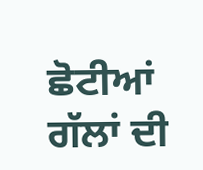ਛੋਟੀਆਂ ਗੱਲਾਂ ਦੀ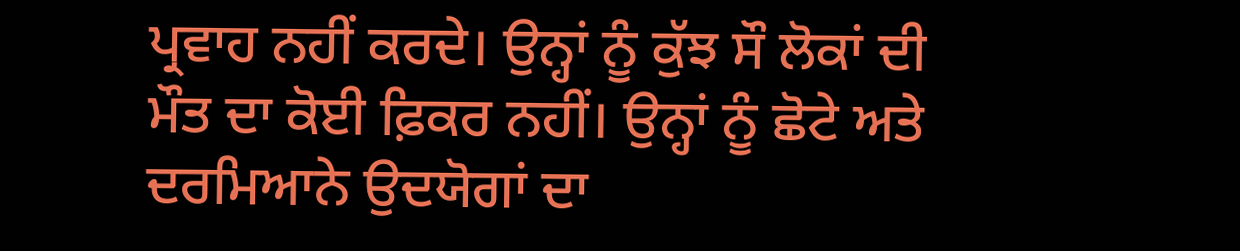ਪ੍ਰਵਾਹ ਨਹੀਂ ਕਰਦੇ। ਉਨ੍ਹਾਂ ਨੂੰ ਕੁੱਝ ਸੌ ਲੋਕਾਂ ਦੀ ਮੌਤ ਦਾ ਕੋਈ ਫ਼ਿਕਰ ਨਹੀਂ। ਉਨ੍ਹਾਂ ਨੂੰ ਛੋਟੇ ਅਤੇ ਦਰਮਿਆਨੇ ਉਦਯੋਗਾਂ ਦਾ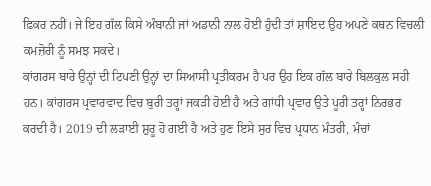ਫ਼ਿਕਰ ਨਹੀਂ। ਜੇ ਇਹ ਗੱਲ ਕਿਸੇ ਅੰਬਾਨੀ ਜਾਂ ਅਡਾਨੀ ਨਾਲ ਹੋਈ ਹੁੰਦੀ ਤਾਂ ਸ਼ਾਇਦ ਉਹ ਅਪਣੇ ਕਥਨ ਵਿਚਲੀ ਕਮਜ਼ੋਰੀ ਨੂੰ ਸਮਝ ਸਕਦੇ।
ਕਾਂਗਰਸ ਬਾਰੇ ਉਨ੍ਹਾਂ ਦੀ ਟਿਪਣੀ ਉਨ੍ਹਾਂ ਦਾ ਸਿਆਸੀ ਪ੍ਰਤੀਕਰਮ ਹੈ ਪਰ ਉਹ ਇਕ ਗੱਲ ਬਾਰੇ ਬਿਲਕੁਲ ਸਹੀ ਹਨ। ਕਾਂਗਰਸ ਪ੍ਰਵਾਰਵਾਦ ਵਿਚ ਬੁਰੀ ਤਰ੍ਹਾਂ ਜਕੜੀ ਹੋਈ ਹੈ ਅਤੇ ਗਾਂਧੀ ਪ੍ਰਵਾਰ ਉਤੇ ਪੂਰੀ ਤਰ੍ਹਾਂ ਨਿਰਭਰ ਕਰਦੀ ਹੈ। 2019 ਦੀ ਲੜਾਈ ਸ਼ੁਰੂ ਹੋ ਗਈ ਹੈ ਅਤੇ ਹੁਣ ਇਸੇ ਸੁਰ ਵਿਚ ਪ੍ਰਧਾਨ ਮੰਤਰੀ, ਮੰਚਾਂ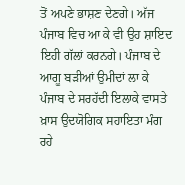ਤੋਂ ਅਪਣੇ ਭਾਸ਼ਣ ਦੇਣਗੇ। ਅੱਜ ਪੰਜਾਬ ਵਿਚ ਆ ਕੇ ਵੀ ਉਹ ਸ਼ਾਇਦ ਇਹੀ ਗੱਲਾਂ ਕਰਨਗੇ। ਪੰਜਾਬ ਦੇ ਆਗੂ ਬੜੀਆਂ ਉਮੀਦਾਂ ਲਾ ਕੇ ਪੰਜਾਬ ਦੇ ਸਰਹੱਦੀ ਇਲਾਕੇ ਵਾਸਤੇ ਖ਼ਾਸ ਉਦਯੋਗਿਕ ਸਹਾਇਤਾ ਮੰਗ ਰਹੇ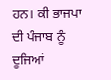ਹਨ। ਕੀ ਭਾਜਪਾ ਦੀ ਪੰਜਾਬ ਨੂੰ ਦੂਜਿਆਂ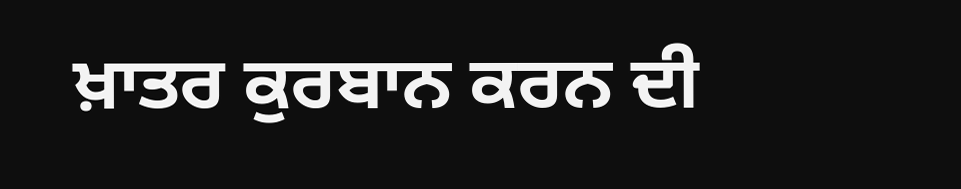ਖ਼ਾਤਰ ਕੁਰਬਾਨ ਕਰਨ ਦੀ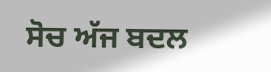ਸੋਚ ਅੱਜ ਬਦਲ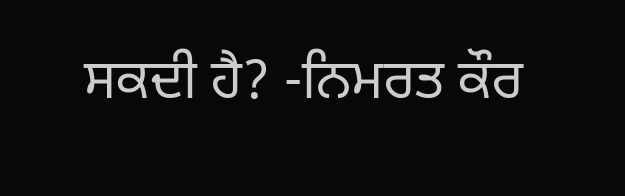ਸਕਦੀ ਹੈ? -ਨਿਮਰਤ ਕੌਰ